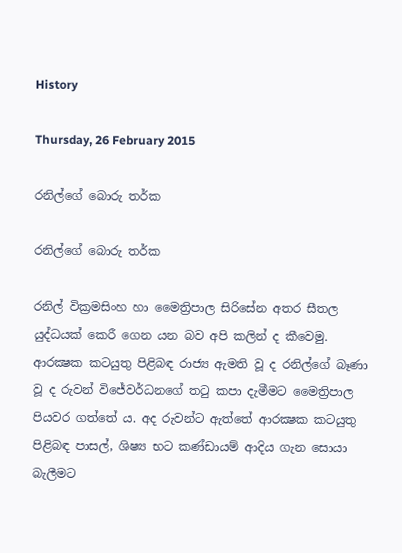History

Thursday, 26 February 2015

රනිල්ගේ බොරු තර්ක

රනිල්ගේ බොරු තර්ක

රනිල් වික්‍රමසිංහ හා මෛත්‍රිපාල සිරිසේන අතර සීතල යුද්ධයක් කෙරී ගෙන යන බව අපි කලින් ද කීවෙමු. ආරක්‍ෂක කටයුතු පිළිබඳ රාජ්‍ය ඇමති වූ ද රනිල්ගේ බෑණා වූ ද රුවන් විජේවර්ධනගේ තටු කපා දැමීමට මෛත්‍රිපාල පියවර ගත්තේ ය. අද රුවන්ට ඇත්තේ ආරක්‍ෂක කටයුතු පිළිබඳ පාසල්, ශිෂ්‍ය භට කණ්ඩායම් ආදිය ගැන සොයා බැලීමට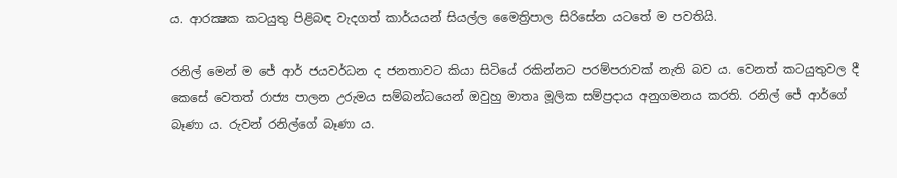ය. ආරක්‍ෂක කටයුතු පිළිබඳ වැදගත් කාර්යයන් සියල්ල මෛත්‍රිපාල සිරිසේන යටතේ ම පවතියි.

රනිල් මෙන් ම ජේ ආර් ජයවර්ධන ද ජනතාවට කියා සිටියේ රකින්නට පරම්පරාවක් නැති බව ය. වෙනත් කටයුතුවල දී කෙසේ වෙතත් රාජ්‍ය පාලන උරුමය සම්බන්ධයෙන් ඔවුහු මාතෘ මූලික සම්ප්‍රදාය අනුගමනය කරති. රනිල් ජේ ආර්ගේ බෑණා ය. රුවන් රනිල්ගේ බෑණා ය.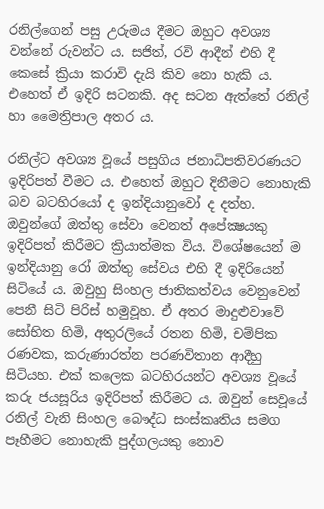රනිල්ගෙන් පසු උරුමය දීමට ඔහුට අවශ්‍ය වන්නේ රුවන්ට ය. සජිත්, රවි ආදීන් එහි දී කෙසේ ක්‍රියා කරාවි දැයි කිව නො හැකි ය. එහෙත් ඒ ඉදිරි සටනකි. අද සටන ඇත්තේ රනිල් හා මෛත්‍රිපාල අතර ය.

රනිල්ට අවශ්‍ය වූයේ පසුගිය ජනාධිපතිවරණයට ඉදිරිපත් වීමට ය. එහෙත් ඔහුට දිනීමට නොහැකි බව බටහිරයෝ ද ඉන්දියානුවෝ ද දත්හ. ඔවුන්ගේ ඔත්තු සේවා වෙනත් අපේක්‍ෂයකු ඉදිරිපත් කිරීමට ක්‍රියාත්මක විය. විශේෂයෙන් ම ඉන්දියානු රෝ ඔත්තු සේවය එහි දී ඉදිරියෙන් සිටියේ ය. ඔවුහු සිංහල ජාතිකත්වය වෙනුවෙන් පෙනී සිටි පිරිස් හමුවූහ. ඒ අතර මාදුළුවාවේ සෝභිත හිමි, අතුරලියේ රතන හිමි, චම්පික රණවක, කරුණාරත්න පරණවිතාන ආදීහු සිටියහ. එක් කලෙක බටහිරයන්ට අවශ්‍ය වූයේ කරු ජයසූරිය ඉදිරිපත් කිරීමට ය. ඔවුන් සෙවූයේ රනිල් වැනි සිංහල බෞද්ධ සංස්කෘතිය සමග පෑහීමට නොහැකි පුද්ගලයකු නොව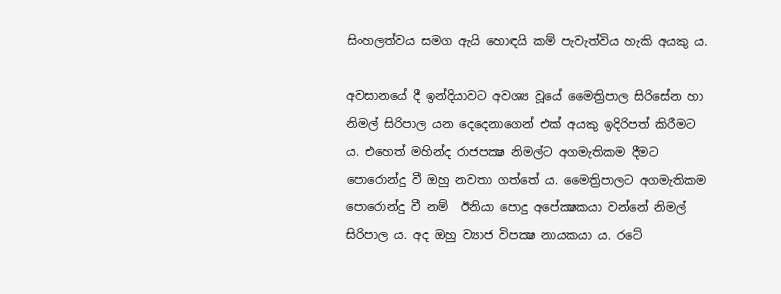සිංහලත්වය සමග ඇයි හොඳයි කම් පැවැත්විය හැකි අයකු ය.

අවසානයේ දී ඉන්දියාවට අවශ්‍ය වූයේ මෛත්‍රිපාල සිරිසේන හා නිමල් සිරිපාල යන දෙදෙනාගෙන් එක් අයකු ඉදිරිපත් කිරීමට ය. එහෙත් මහින්ද රාජපක්‍ෂ නිමල්ට අගමැතිකම දීමට පොරොන්දු වී ඔහු නවතා ගත්තේ ය. මෛත්‍රිපාලට අගමැතිකම පොරොන්දු වී නම්  ඊනියා පොදු අපේක්‍ෂකයා වන්නේ නිමල් සිරිපාල ය. අද ඔහු ව්‍යාජ විපක්‍ෂ නායකයා ය. රටේ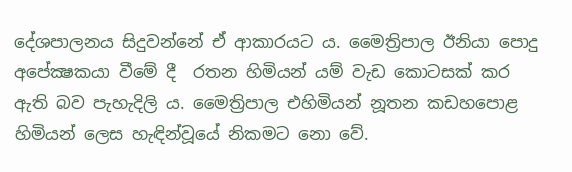දේශපාලනය සිදුවන්නේ ඒ ආකාරයට ය. මෛත්‍රිපාල ඊනියා පොදු අපේක්‍ෂකයා වීමේ දී  රතන හිමියන් යම් වැඩ කොටසක් කර ඇති බව පැහැදිලි ය. මෛත්‍රිපාල එහිමියන් නූතන කඩහපොළ හිමියන් ලෙස හැඳින්වූයේ නිකමට නො වේ.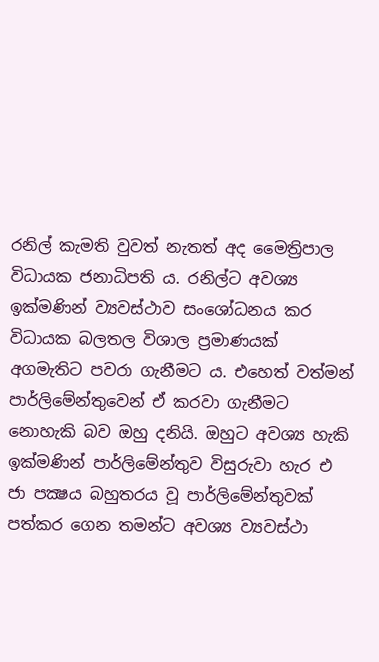රනිල් කැමති වුවත් නැතත් අද මෛත්‍රිපාල විධායක ජනාධිපති ය. රනිල්ට අවශ්‍ය ඉක්මණින් ව්‍යවස්ථාව සංශෝධනය කර විධායක බලතල විශාල ප්‍රමාණයක් අගමැතිට පවරා ගැනීමට ය. එහෙත් වත්මන් පාර්ලිමේන්තුවෙන් ඒ කරවා ගැනීමට නොහැකි බව ඔහු දනියි. ඔහුට අවශ්‍ය හැකි ඉක්මණින් පාර්ලිමේන්තුව විසුරුවා හැර එ ජා පක්‍ෂය බහුතරය වූ පාර්ලිමේන්තුවක් පත්කර ගෙන තමන්ට අවශ්‍ය ව්‍යවස්ථා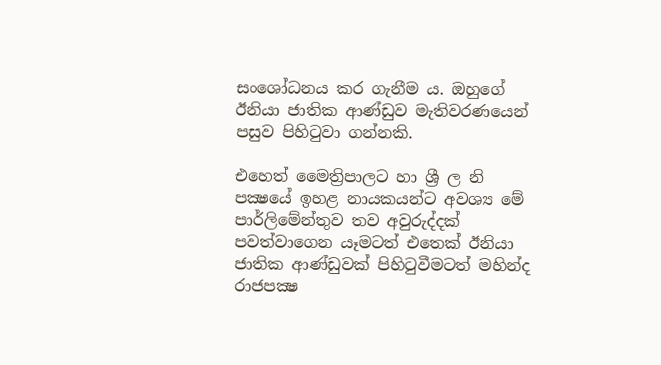සංශෝධනය කර ගැනීම ය. ඔහුගේ ඊනියා ජාතික ආණ්ඩුව මැතිවරණයෙන් පසුව පිහිටුවා ගන්නකි.

එහෙත් මෛත්‍රිපාලට හා ශ්‍රී ල නි පක්‍ෂයේ ඉහළ නායකයන්ට අවශ්‍ය මේ පාර්ලිමේන්තුව තව අවුරුද්දක් පවත්වාගෙන යෑමටත් එතෙක් ඊනියා ජාතික ආණ්ඩුවක් පිහිටුවීමටත් මහින්ද රාජපක්‍ෂ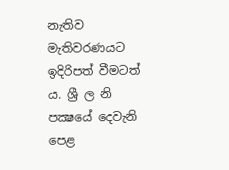නැතිව මැතිවරණයට ඉදිරිපත් වීමටත් ය. ශ්‍රී ල නි පක්‍ෂයේ දෙවැනි පෙළ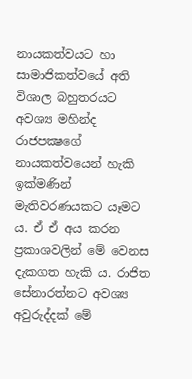නායකත්වයට හා සාමාජිකත්වයේ අති විශාල බහුතරයට අවශ්‍ය මහින්ද රාජපක්‍ෂගේ නායකත්වයෙන් හැකි ඉක්මණින් මැතිවරණයකට යෑමට ය. ඒ ඒ අය කරන ප්‍රකාශවලින් මේ වෙනස දැකගත හැකි ය. රාජිත සේනාරත්නට අවශ්‍ය අවුරුද්දක් මේ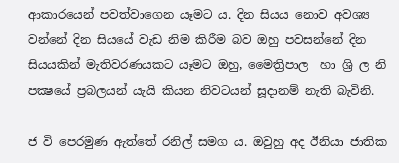ආකාරයෙන් පවත්වාගෙන යෑමට ය. දින සියය නොව අවශ්‍ය වන්නේ දින සියයේ වැඩ නිම කිරීම බව ඔහු පවසන්නේ දින සියයකින් මැතිවරණයකට යෑමට ඔහු, මෛත්‍රිපාල  හා ශ්‍රි ල නි පක්‍ෂයේ ප්‍රබලයන් යැයි කියන නිවටයන් සූදානම් නැති බැවිනි.

ජ වි පෙරමුණ ඇත්තේ රනිල් සමග ය. ඔවුහු අද ඊනියා ජාතික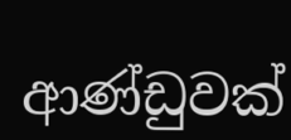ආණ්ඩුවක්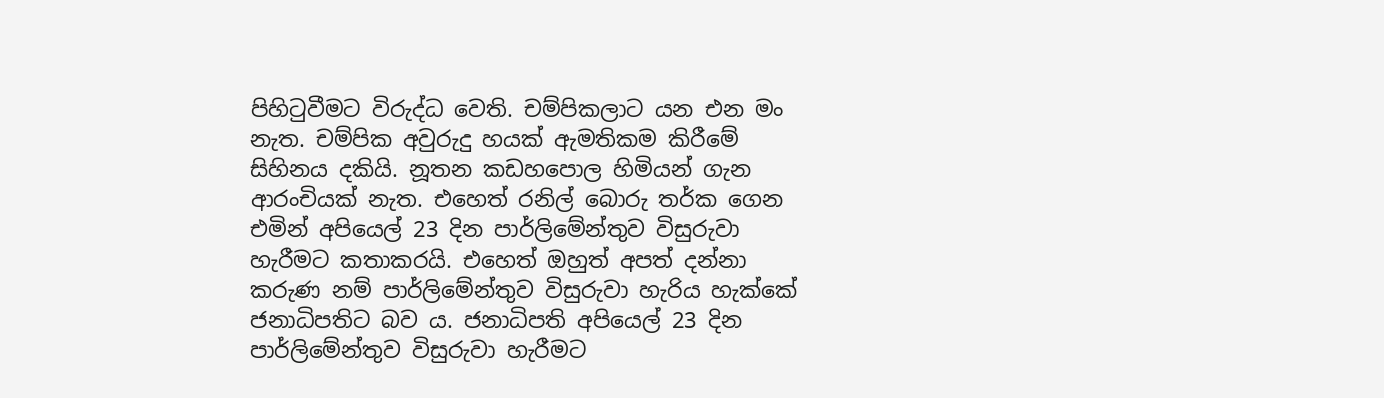පිහිටුවීමට විරුද්ධ වෙති. චම්පිකලාට යන එන මං නැත. චම්පික අවුරුදු හයක් ඇමතිකම කිරීමේ සිහිනය දකියි. නූතන කඩහපොල හිමියන් ගැන ආරංචියක් නැත. එහෙත් රනිල් බොරු තර්ක ගෙන එමින් අපියෙල් 23 දින පාර්ලිමේන්තුව විසුරුවා හැරීමට කතාකරයි. එහෙත් ඔහුත් අපත් දන්නා කරුණ නම් පාර්ලිමේන්තුව විසුරුවා හැරිය හැක්කේ ජනාධිපතිට බව ය. ජනාධිපති අපියෙල් 23 දින පාර්ලිමේන්තුව විසුරුවා හැරීමට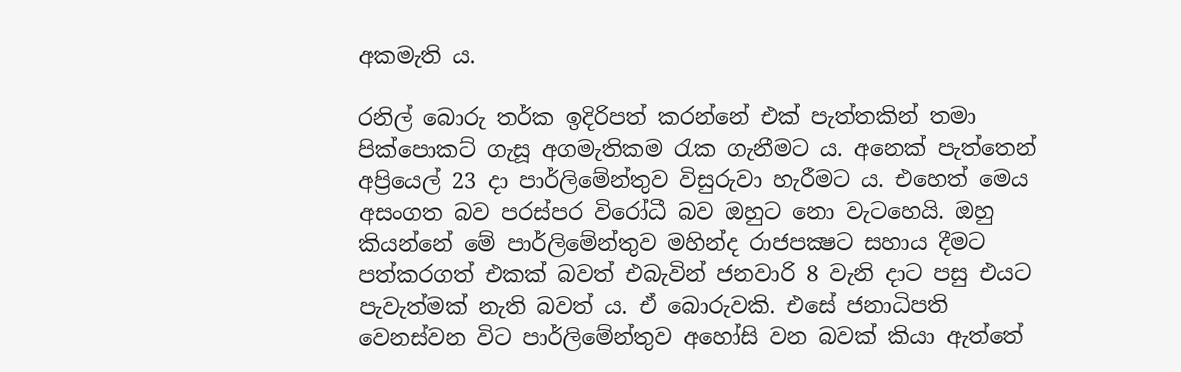අකමැති ය.

රනිල් බොරු තර්ක ඉදිරිපත් කරන්නේ එක් පැත්තකින් තමා පික්පොකට් ගැසූ අගමැතිකම රැක ගැනීමට ය. අනෙක් පැත්තෙන් අප්‍රියෙල් 23 දා පාර්ලිමේන්තුව විසුරුවා හැරීමට ය. එහෙත් මෙය අසංගත බව පරස්පර විරෝධී බව ඔහුට නො වැටහෙයි. ඔහු කියන්නේ මේ පාර්ලිමේන්තුව මහින්ද රාජපක්‍ෂට සහාය දීමට පත්කරගත් එකක් බවත් එබැවින් ජනවාරි 8 වැනි දාට පසු එයට පැවැත්මක් නැති බවත් ය. ඒ බොරුවකි. එසේ ජනාධිපති වෙනස්වන විට පාර්ලිමේන්තුව අහෝසි වන බවක් කියා ඇත්තේ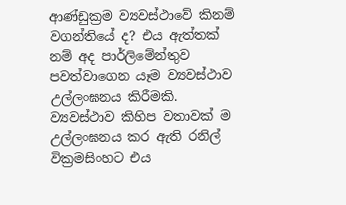ආණ්ඩුක්‍රම ව්‍යවස්ථාවේ කිනම් වගන්තියේ ද? එය ඇත්තක් නම් අද පාර්ලිමේන්තුව පවත්වාගෙන යෑම ව්‍යවස්ථාව උල්ලංඝනය කිරීමකි. ව්‍යවස්ථාව කිහිප වතාවක් ම උල්ලංඝනය කර ඇති රනිල් වික්‍රමසිංහට එය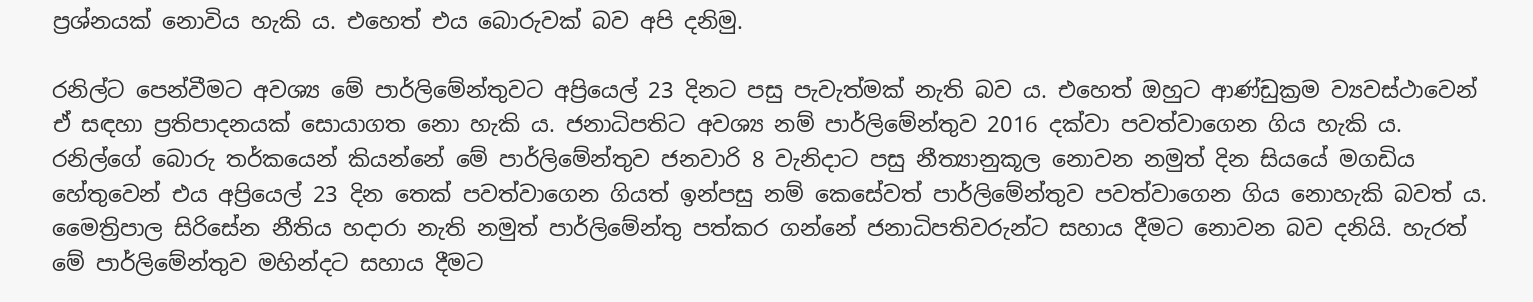ප්‍රශ්නයක් නොවිය හැකි ය. එහෙත් එය බොරුවක් බව අපි දනිමු.

රනිල්ට පෙන්වීමට අවශ්‍ය මේ පාර්ලිමේන්තුවට අප්‍රියෙල් 23 දිනට පසු පැවැත්මක් නැති බව ය. එහෙත් ඔහුට ආණ්ඩුක්‍රම ව්‍යවස්ථාවෙන් ඒ සඳහා ප්‍රතිපාදනයක් සොයාගත නො හැකි ය. ජනාධිපතිට අවශ්‍ය නම් පාර්ලිමේන්තුව 2016 දක්වා පවත්වාගෙන ගිය හැකි ය. රනිල්ගේ බොරු තර්කයෙන් කියන්නේ මේ පාර්ලිමේන්තුව ජනවාරි 8 වැනිදාට පසු නීත්‍යානුකූල නොවන නමුත් දින සියයේ මගඩිය හේතුවෙන් එය අප්‍රියෙල් 23 දින තෙක් පවත්වාගෙන ගියත් ඉන්පසු නම් කෙසේවත් පාර්ලිමේන්තුව පවත්වාගෙන ගිය නොහැකි බවත් ය. මෛත්‍රිපාල සිරිසේන නීතිය හදාරා නැති නමුත් පාර්ලිමේන්තු පත්කර ගන්නේ ජනාධිපතිවරුන්ට සහාය දීමට නොවන බව දනියි. හැරත් මේ පාර්ලිමේන්තුව මහින්දට සහාය දීමට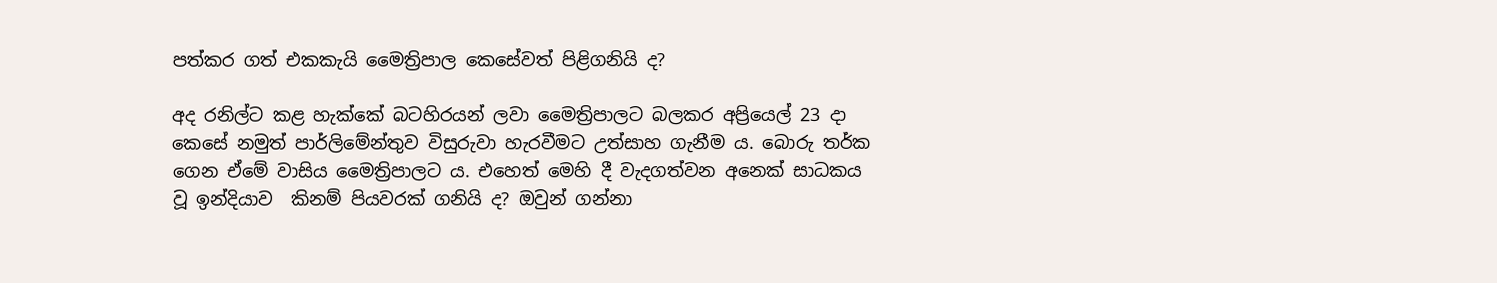පත්කර ගත් එකකැයි මෛත්‍රිපාල කෙසේවත් පිළිගනියි ද?

අද රනිල්ට කළ හැක්කේ බටහිරයන් ලවා මෛත්‍රිපාලට බලකර අප්‍රියෙල් 23 දා කෙසේ නමුත් පාර්ලිමේන්තුව විසුරුවා හැරවීමට උත්සාහ ගැනීම ය. බොරු තර්ක ගෙන ඒමේ වාසිය මෛත්‍රිපාලට ය. එහෙත් මෙහි දී වැදගත්වන අනෙක් සාධකය වූ ඉන්දියාව  කිනම් පියවරක් ගනියි ද? ඔවුන් ගන්නා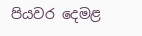පියවර දෙමළ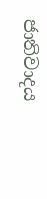ජාතිවාදය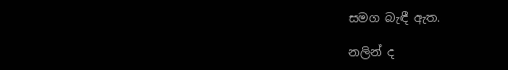සමග බැඳී ඇත.

නලින් ද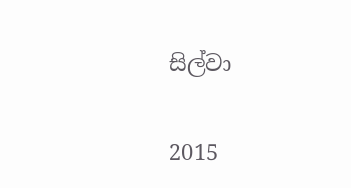සිල්වා

2015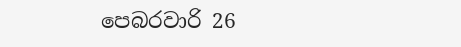පෙබරවාරි 26